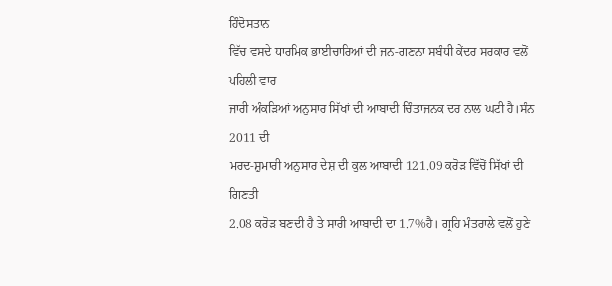ਹਿੰਦੋਸਤਾਨ
ਵਿੱਚ ਵਸਦੇ ਧਾਰਮਿਕ ਭਾਈਚਾਰਿਆਂ ਦੀ ਜਨ-ਗਣਨਾ ਸਬੰਧੀ ਕੇਂਦਰ ਸਰਕਾਰ ਵਲੋਂ ਪਹਿਲੀ ਵਾਰ
ਜਾਰੀ ਅੰਕੜਿਆਂ ਅਨੁਸਾਰ ਸਿੱਖਾਂ ਦੀ ਆਬਾਦੀ ਚਿੰਤਾਜਨਕ ਦਰ ਨਾਲ ਘਟੀ ਹੈ।ਸੰਨ 2011 ਦੀ
ਮਰਦ-ਸ਼ੁਮਾਰੀ ਅਨੁਸਾਰ ਦੇਸ਼ ਦੀ ਕੁਲ ਆਬਾਦੀ 121.09 ਕਰੋੜ ਵਿੱਚੋਂ ਸਿੱਖਾਂ ਦੀ ਗਿਣਤੀ
2.08 ਕਰੋੜ ਬਣਦੀ ਹੈ ਤੇ ਸਾਰੀ ਆਬਾਦੀ ਦਾ 1.7%ਹੈ। ਗ੍ਰਹਿ ਮੰਤਰਾਲੇ ਵਲੋਂ ਹੁਣੇ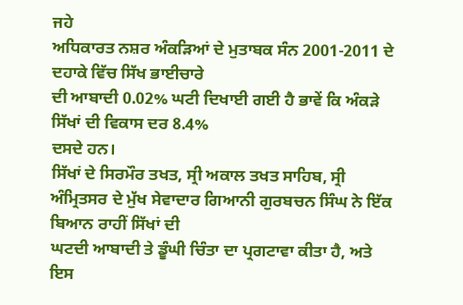ਜਹੇ
ਅਧਿਕਾਰਤ ਨਸ਼ਰ ਅੰਕੜਿਆਂ ਦੇ ਮੁਤਾਬਕ ਸੰਨ 2001-2011 ਦੇ ਦਹਾਕੇ ਵਿੱਚ ਸਿੱਖ ਭਾਈਚਾਰੇ
ਦੀ ਆਬਾਦੀ 0.02% ਘਟੀ ਦਿਖਾਈ ਗਈ ਹੈ ਭਾਵੇਂ ਕਿ ਅੰਕੜੇ ਸਿੱਖਾਂ ਦੀ ਵਿਕਾਸ ਦਰ 8.4%
ਦਸਦੇ ਹਨ।
ਸਿੱਖਾਂ ਦੇ ਸਿਰਮੌਰ ਤਖਤ, ਸ੍ਰੀ ਅਕਾਲ ਤਖਤ ਸਾਹਿਬ, ਸ੍ਰੀ
ਅੰਮ੍ਰਿਤਸਰ ਦੇ ਮੁੱਖ ਸੇਵਾਦਾਰ ਗਿਆਨੀ ਗੁਰਬਚਨ ਸਿੰਘ ਨੇ ਇੱਕ ਬਿਆਨ ਰਾਹੀਂ ਸਿੱਖਾਂ ਦੀ
ਘਟਦੀ ਆਬਾਦੀ ਤੇ ਡੂੰਘੀ ਚਿੰਤਾ ਦਾ ਪ੍ਰਗਟਾਵਾ ਕੀਤਾ ਹੈ, ਅਤੇ
ਇਸ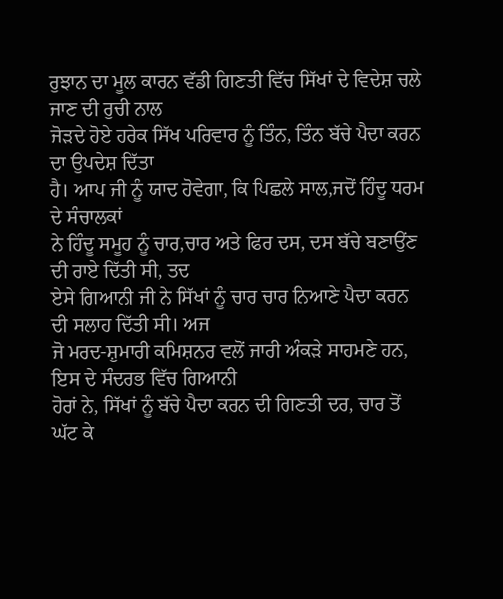ਰੁਝਾਨ ਦਾ ਮੂਲ ਕਾਰਨ ਵੱਡੀ ਗਿਣਤੀ ਵਿੱਚ ਸਿੱਖਾਂ ਦੇ ਵਿਦੇਸ਼ ਚਲੇ ਜਾਣ ਦੀ ਰੁਚੀ ਨਾਲ
ਜੋੜਦੇ ਹੋਏ ਹਰੇਕ ਸਿੱਖ ਪਰਿਵਾਰ ਨੂੰ ਤਿੰਨ, ਤਿੰਨ ਬੱਚੇ ਪੈਦਾ ਕਰਨ ਦਾ ਉਪਦੇਸ਼ ਦਿੱਤਾ
ਹੈ। ਆਪ ਜੀ ਨੂੰ ਯਾਦ ਹੋਵੇਗਾ, ਕਿ ਪਿਛਲੇ ਸਾਲ,ਜਦੋਂ ਹਿੰਦੂ ਧਰਮ ਦੇ ਸੰਚਾਲਕਾਂ
ਨੇ ਹਿੰਦੂ ਸਮੂਹ ਨੂੰ ਚਾਰ,ਚਾਰ ਅਤੇ ਫਿਰ ਦਸ, ਦਸ ਬੱਚੇ ਬਣਾਉਂਣ ਦੀ ਰਾਏ ਦਿੱਤੀ ਸੀ, ਤਦ
ਏਸੇ ਗਿਆਨੀ ਜੀ ਨੇ ਸਿੱਖਾਂ ਨੂੰ ਚਾਰ ਚਾਰ ਨਿਆਣੇ ਪੈਦਾ ਕਰਨ ਦੀ ਸਲਾਹ ਦਿੱਤੀ ਸੀ। ਅਜ
ਜੋ ਮਰਦ-ਸ਼ੁਮਾਰੀ ਕਮਿਸ਼ਨਰ ਵਲੋਂ ਜਾਰੀ ਅੰਕੜੇ ਸਾਹਮਣੇ ਹਨ, ਇਸ ਦੇ ਸੰਦਰਭ ਵਿੱਚ ਗਿਆਨੀ
ਹੋਰਾਂ ਨੇ, ਸਿੱਖਾਂ ਨੂੰ ਬੱਚੇ ਪੈਦਾ ਕਰਨ ਦੀ ਗਿਣਤੀ ਦਰ, ਚਾਰ ਤੋਂ ਘੱਟ ਕੇ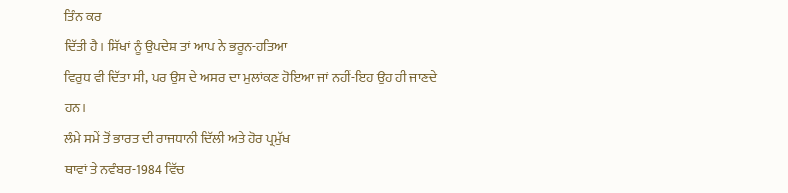ਤਿੰਨ ਕਰ
ਦਿੱਤੀ ਹੈ। ਸਿੱਖਾਂ ਨੂੰ ਉਪਦੇਸ਼ ਤਾਂ ਆਪ ਨੇ ਭਰੂਨ-ਹਤਿਆ
ਵਿਰੁਧ ਵੀ ਦਿੱਤਾ ਸੀ, ਪਰ ਉਸ ਦੇ ਅਸਰ ਦਾ ਮੁਲਾਂਕਣ ਹੋਇਆ ਜਾਂ ਨਹੀਂ-ਇਹ ਉਹ ਹੀ ਜਾਣਦੇ
ਹਨ।
ਲੰਮੇ ਸਮੇਂ ਤੋਂ ਭਾਰਤ ਦੀ ਰਾਜਧਾਨੀ ਦਿੱਲੀ ਅਤੇ ਹੋਰ ਪ੍ਰਮੁੱਖ
ਥਾਵਾਂ ਤੇ ਨਵੰਬਰ-1984 ਵਿੱਚ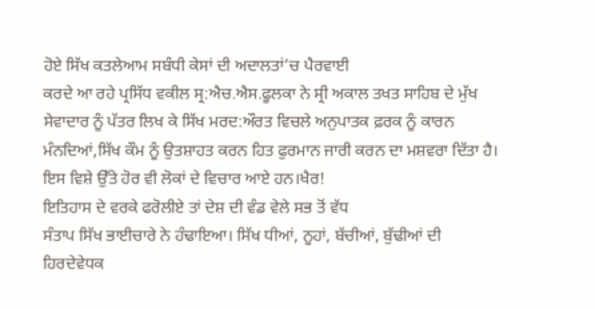ਹੋਏ ਸਿੱਖ ਕਤਲੇਆਮ ਸਬੰਧੀ ਕੇਸਾਂ ਦੀ ਅਦਾਲਤਾਂ’ਚ ਪੈਰਵਾਈ
ਕਰਦੇ ਆ ਰਹੇ ਪ੍ਰਸਿੱਧ ਵਕੀਲ ਸ੍ਰ:ਐਚ.ਐਸ.ਫੂਲਕਾ ਨੇ ਸ੍ਰੀ ਅਕਾਲ ਤਖਤ ਸਾਹਿਬ ਦੇ ਮੁੱਖ
ਸੇਵਾਦਾਰ ਨੂੰ ਪੱਤਰ ਲਿਖ ਕੇ ਸਿੱਖ ਮਰਦ:ਔਰਤ ਵਿਚਲੇ ਅਨੁਪਾਤਕ ਫ਼ਰਕ ਨੂੰ ਕਾਰਨ
ਮੰਨਦਿਆਂ,ਸਿੱਖ ਕੌਮ ਨੂੰ ਉਤਸ਼ਾਹਤ ਕਰਨ ਹਿਤ ਫੁਰਮਾਨ ਜਾਰੀ ਕਰਨ ਦਾ ਮਸ਼ਵਰਾ ਦਿੱਤਾ ਹੈ।
ਇਸ ਵਿਸ਼ੇ ਉੱਤੇ ਹੋਰ ਵੀ ਲੋਕਾਂ ਦੇ ਵਿਚਾਰ ਆਏ ਹਨ।ਖੈਰ!
ਇਤਿਹਾਸ ਦੇ ਵਰਕੇ ਫਰੋਲੀਏ ਤਾਂ ਦੇਸ਼ ਦੀ ਵੰਡ ਵੇਲੇ ਸਭ ਤੋਂ ਵੱਧ
ਸੰਤਾਪ ਸਿੱਖ ਭਾਈਚਾਰੇ ਨੇ ਹੰਢਾਇਆ। ਸਿੱਖ ਧੀਆਂ, ਨੂਹਾਂ, ਬੱਚੀਆਂ, ਬੁੱਢੀਆਂ ਦੀ
ਹਿਰਦੇਵੇਧਕ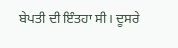ਬੇਪਤੀ ਦੀ ਇੰਤਹਾ ਸੀ। ਦੂਸਰੇ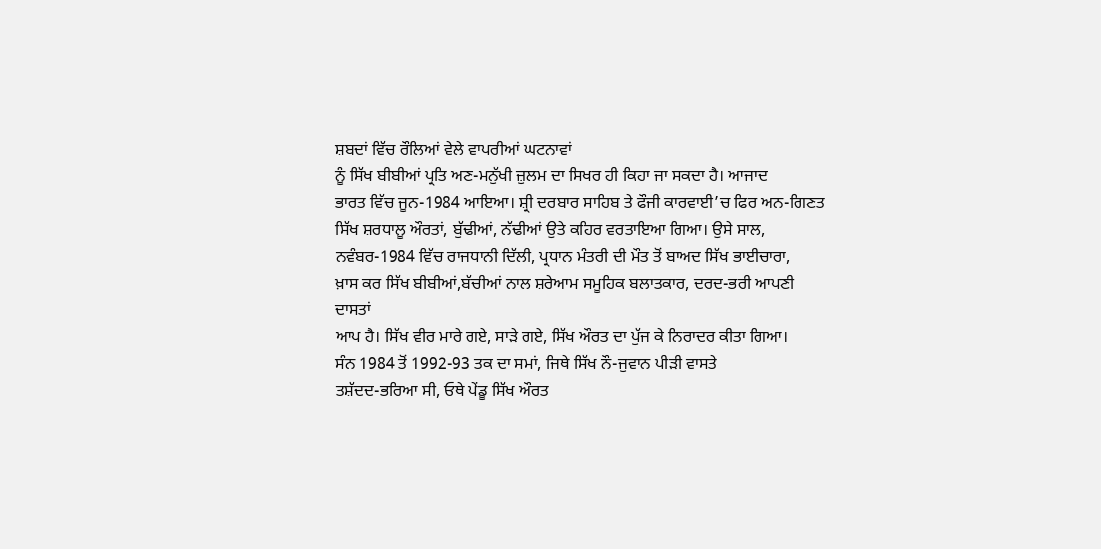ਸ਼ਬਦਾਂ ਵਿੱਚ ਰੌਲਿਆਂ ਵੇਲੇ ਵਾਪਰੀਆਂ ਘਟਨਾਵਾਂ
ਨੂੰ ਸਿੱਖ ਬੀਬੀਆਂ ਪ੍ਰਤਿ ਅਣ-ਮਨੁੱਖੀ ਜ਼ੁਲਮ ਦਾ ਸਿਖਰ ਹੀ ਕਿਹਾ ਜਾ ਸਕਦਾ ਹੈ। ਆਜਾਦ
ਭਾਰਤ ਵਿੱਚ ਜੂਨ-1984 ਆਇਆ। ਸ਼੍ਰੀ ਦਰਬਾਰ ਸਾਹਿਬ ਤੇ ਫੌਜੀ ਕਾਰਵਾਈ’ਚ ਫਿਰ ਅਨ-ਗਿਣਤ
ਸਿੱਖ ਸ਼ਰਧਾਲੂ ਔਰਤਾਂ, ਬੁੱਢੀਆਂ, ਨੱਢੀਆਂ ਉਤੇ ਕਹਿਰ ਵਰਤਾਇਆ ਗਿਆ। ਉਸੇ ਸਾਲ,
ਨਵੰਬਰ-1984 ਵਿੱਚ ਰਾਜਧਾਨੀ ਦਿੱਲੀ, ਪ੍ਰਧਾਨ ਮੰਤਰੀ ਦੀ ਮੌਤ ਤੋਂ ਬਾਅਦ ਸਿੱਖ ਭਾਈਚਾਰਾ,
ਖ਼ਾਸ ਕਰ ਸਿੱਖ ਬੀਬੀਆਂ,ਬੱਚੀਆਂ ਨਾਲ ਸ਼ਰੇਆਮ ਸਮੂਹਿਕ ਬਲਾਤਕਾਰ, ਦਰਦ-ਭਰੀ ਆਪਣੀ ਦਾਸਤਾਂ
ਆਪ ਹੈ। ਸਿੱਖ ਵੀਰ ਮਾਰੇ ਗਏ, ਸਾੜੇ ਗਏ, ਸਿੱਖ ਔਰਤ ਦਾ ਪੁੱਜ ਕੇ ਨਿਰਾਦਰ ਕੀਤਾ ਗਿਆ।
ਸੰਨ 1984 ਤੋਂ 1992-93 ਤਕ ਦਾ ਸਮਾਂ, ਜਿਥੇ ਸਿੱਖ ਨੌ-ਜੁਵਾਨ ਪੀੜੀ ਵਾਸਤੇ
ਤਸ਼ੱਦਦ-ਭਰਿਆ ਸੀ, ਓਥੇ ਪੇਂਡੂ ਸਿੱਖ ਔਰਤ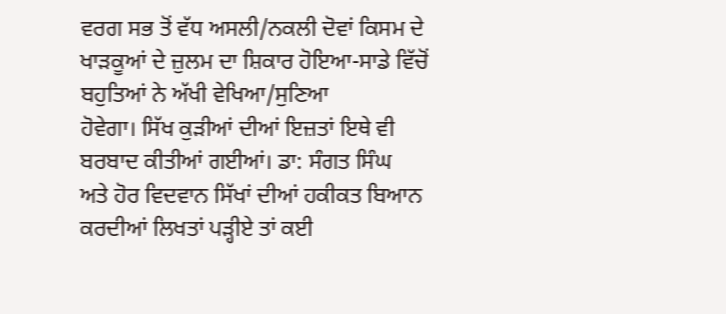ਵਰਗ ਸਭ ਤੋਂ ਵੱਧ ਅਸਲੀ/ਨਕਲੀ ਦੋਵਾਂ ਕਿਸਮ ਦੇ
ਖਾੜਕੂਆਂ ਦੇ ਜ਼ੁਲਮ ਦਾ ਸ਼ਿਕਾਰ ਹੋਇਆ-ਸਾਡੇ ਵਿੱਚੋਂ ਬਹੁਤਿਆਂ ਨੇ ਅੱਖੀ ਵੇਖਿਆ/ਸੁਣਿਆ
ਹੋਵੇਗਾ। ਸਿੱਖ ਕੁੜੀਆਂ ਦੀਆਂ ਇਜ਼ਤਾਂ ਇਥੇ ਵੀ ਬਰਬਾਦ ਕੀਤੀਆਂ ਗਈਆਂ। ਡਾ: ਸੰਗਤ ਸਿੰਘ
ਅਤੇ ਹੋਰ ਵਿਦਵਾਨ ਸਿੱਖਾਂ ਦੀਆਂ ਹਕੀਕਤ ਬਿਆਨ ਕਰਦੀਆਂ ਲਿਖਤਾਂ ਪੜ੍ਹੀਏ ਤਾਂ ਕਈ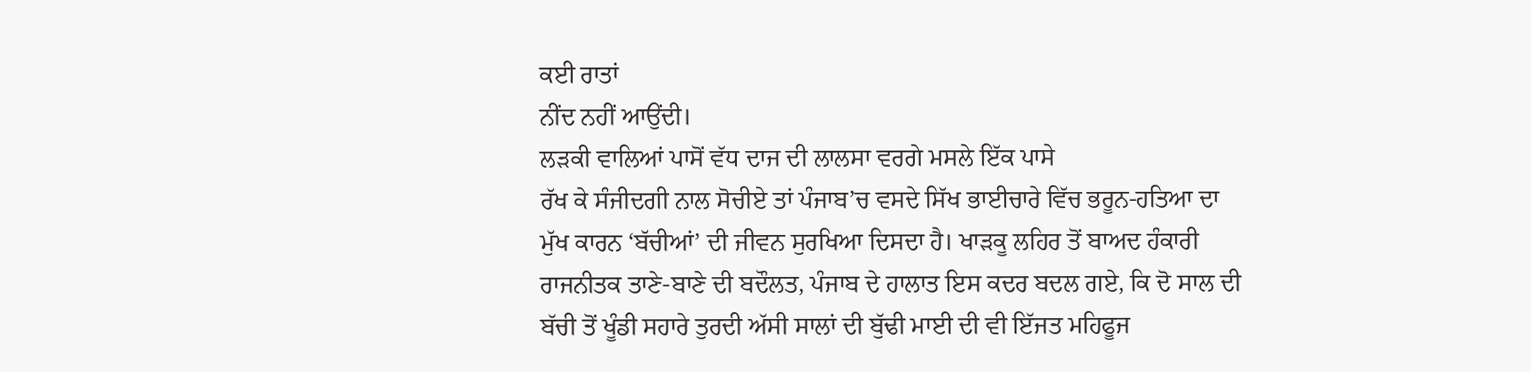ਕਈ ਰਾਤਾਂ
ਨੀਂਦ ਨਹੀਂ ਆਉਂਦੀ।
ਲੜਕੀ ਵਾਲਿਆਂ ਪਾਸੋਂ ਵੱਧ ਦਾਜ ਦੀ ਲਾਲਸਾ ਵਰਗੇ ਮਸਲੇ ਇੱਕ ਪਾਸੇ
ਰੱਖ ਕੇ ਸੰਜੀਦਗੀ ਨਾਲ ਸੋਚੀਏ ਤਾਂ ਪੰਜਾਬ’ਚ ਵਸਦੇ ਸਿੱਖ ਭਾਈਚਾਰੇ ਵਿੱਚ ਭਰੂਨ-ਹਤਿਆ ਦਾ
ਮੁੱਖ ਕਾਰਨ ‘ਬੱਚੀਆਂ’ ਦੀ ਜੀਵਨ ਸੁਰਖਿਆ ਦਿਸਦਾ ਹੈ। ਖਾੜਕੂ ਲਹਿਰ ਤੋਂ ਬਾਅਦ ਹੰਕਾਰੀ
ਰਾਜਨੀਤਕ ਤਾਣੇ-ਬਾਣੇ ਦੀ ਬਦੌਲਤ, ਪੰਜਾਬ ਦੇ ਹਾਲਾਤ ਇਸ ਕਦਰ ਬਦਲ ਗਏ, ਕਿ ਦੋ ਸਾਲ ਦੀ
ਬੱਚੀ ਤੋਂ ਖੂੰਡੀ ਸਹਾਰੇ ਤੁਰਦੀ ਅੱਸੀ ਸਾਲਾਂ ਦੀ ਬੁੱਢੀ ਮਾਈ ਦੀ ਵੀ ਇੱਜਤ ਮਹਿਫੂਜ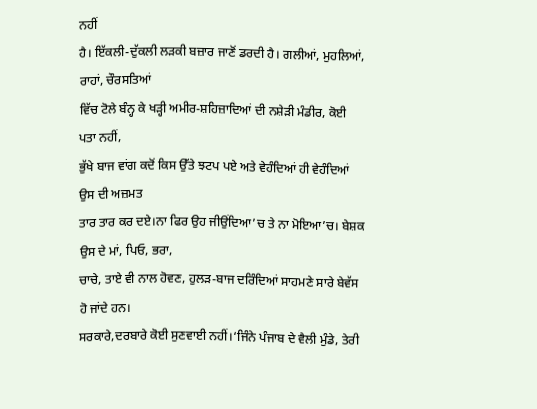ਨਹੀਂ
ਹੈ। ਇੱਕਲੀ-ਦੁੱਕਲੀ ਲੜਕੀ ਬਜ਼ਾਰ ਜਾਣੋਂ ਡਰਦੀ ਹੈ। ਗਲੀਆਂ, ਮੁਹਲਿਆਂ, ਰਾਹਾਂ, ਚੌਰਸਤਿਆਂ
ਵਿੱਚ ਟੋਲੇ ਬੰਨ੍ਹ ਕੇ ਖੜ੍ਹੀ ਅਮੀਰ-ਸ਼ਹਿਜ਼ਾਦਿਆਂ ਦੀ ਨਸ਼ੇੜੀ ਮੰਡੀਰ, ਕੋਈ ਪਤਾ ਨਹੀਂ,
ਭੁੱਖੇ ਬਾਜ ਵਾਂਗ ਕਦੋਂ ਕਿਸ ਉੱਤੇ ਝਟਪ ਪਏ ਅਤੇ ਵੇਹੰਦਿਆਂ ਹੀ ਵੇਹੰਦਿਆਂ ਉਸ ਦੀ ਅਜ਼ਮਤ
ਤਾਰ ਤਾਰ ਕਰ ਦਏ।ਨਾ ਫਿਰ ਉਹ ਜੀਉਂਦਿਆ’ਚ ਤੇ ਨਾ ਮੋਇਆ’ਚ। ਬੇਸ਼ਕ ਉਸ ਦੇ ਮਾਂ, ਪਿਓ, ਭਰਾ,
ਚਾਚੇ, ਤਾਏ ਵੀ ਨਾਲ ਹੋਵਣ, ਹੁਲੜ-ਬਾਜ ਦਰਿੰਦਿਆਂ ਸਾਹਮਣੇ ਸਾਰੇ ਬੇਵੱਸ ਹੋ ਜਾਂਦੇ ਹਨ।
ਸਰਕਾਰੇ,ਦਰਬਾਰੇ ਕੋਈ ਸੁਣਵਾਈ ਨਹੀਂ।‘ਜਿੰਨੇ ਪੰਜਾਬ ਦੇ ਵੈਲੀ ਮੁੰਡੇ, ਤੇਰੀ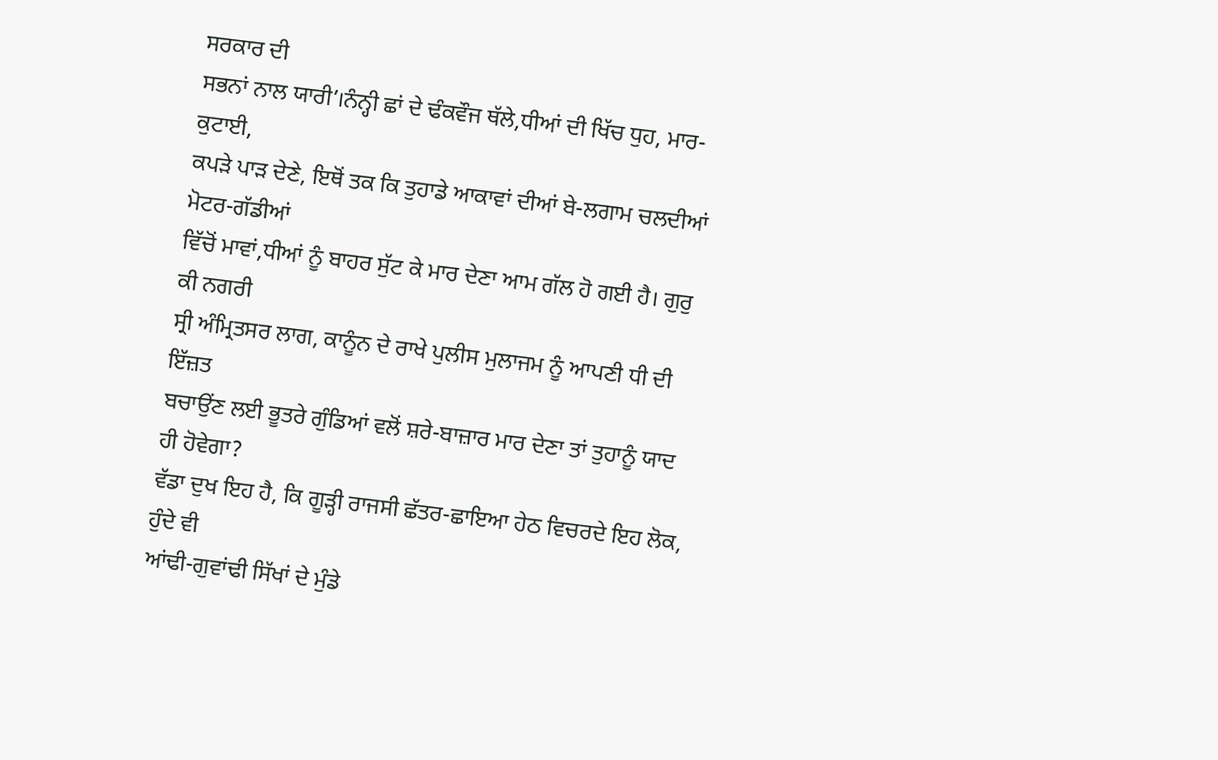ਸਰਕਾਰ ਦੀ
ਸਭਨਾਂ ਨਾਲ ਯਾਰੀ’।ਨੰਨ੍ਹੀ ਛਾਂ ਦੇ ਢੰਕਵੌਜ ਥੱਲੇ,ਧੀਆਂ ਦੀ ਖਿੱਚ ਧੁਹ, ਮਾਰ-ਕੁਟਾਈ,
ਕਪੜੇ ਪਾੜ ਦੇਣੇ, ਇਥੋਂ ਤਕ ਕਿ ਤੁਹਾਡੇ ਆਕਾਵਾਂ ਦੀਆਂ ਬੇ-ਲਗਾਮ ਚਲਦੀਆਂ ਮੋਟਰ-ਗੱਡੀਆਂ
ਵਿੱਚੋਂ ਮਾਵਾਂ,ਧੀਆਂ ਨੂੰ ਬਾਹਰ ਸੁੱਟ ਕੇ ਮਾਰ ਦੇਣਾ ਆਮ ਗੱਲ ਹੋ ਗਈ ਹੈ। ਗੁਰੁ ਕੀ ਨਗਰੀ
ਸ੍ਰੀ ਅੰਮ੍ਰਿਤਸਰ ਲਾਗ, ਕਾਨੂੰਨ ਦੇ ਰਾਖੇ ਪੁਲੀਸ ਮੁਲਾਜਮ ਨੂੰ ਆਪਣੀ ਧੀ ਦੀ ਇੱਜ਼ਤ
ਬਚਾਉਂਣ ਲਈ ਭੂਤਰੇ ਗੁੰਡਿਆਂ ਵਲੋਂ ਸ਼ਰੇ-ਬਾਜ਼ਾਰ ਮਾਰ ਦੇਣਾ ਤਾਂ ਤੁਹਾਨੂੰ ਯਾਦ ਹੀ ਹੋਵੇਗਾ?
ਵੱਡਾ ਦੁਖ ਇਹ ਹੈ, ਕਿ ਗੂੜ੍ਹੀ ਰਾਜਸੀ ਛੱਤਰ-ਛਾਇਆ ਹੇਠ ਵਿਚਰਦੇ ਇਹ ਲੋਕ, ਹੁੰਦੇ ਵੀ
ਆਂਢੀ-ਗੁਵਾਂਢੀ ਸਿੱਖਾਂ ਦੇ ਮੁੰਡੇ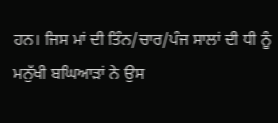ਹਨ। ਜਿਸ ਮਾਂ ਦੀ ਤਿੰਨ/ਚਾਰ/ਪੰਜ ਸਾਲਾਂ ਦੀ ਧੀ ਨੂੰ
ਮਨੁੱਖੀ ਬਘਿਆੜਾਂ ਨੇ ਉਸ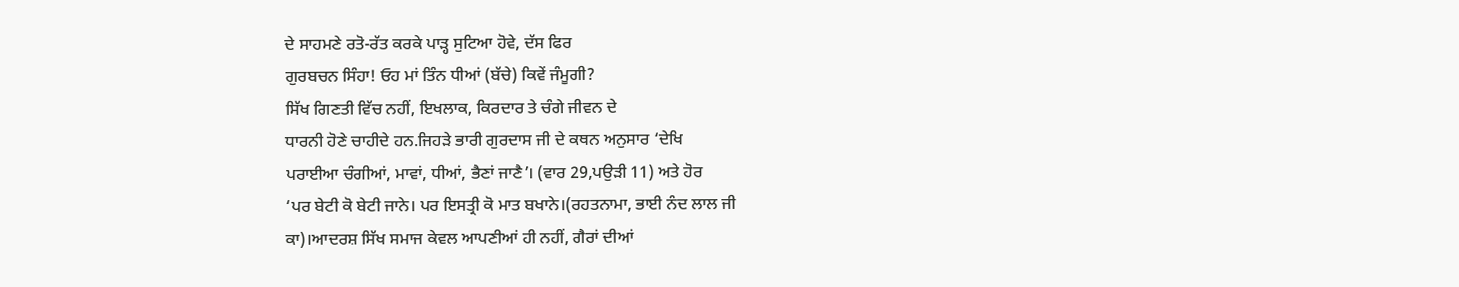ਦੇ ਸਾਹਮਣੇ ਰਤੋ-ਰੱਤ ਕਰਕੇ ਪਾੜ੍ਹ ਸੁਟਿਆ ਹੋਵੇ, ਦੱਸ ਫਿਰ
ਗੁਰਬਚਨ ਸਿੰਹਾ! ਓਹ ਮਾਂ ਤਿੰਨ ਧੀਆਂ (ਬੱਚੇ) ਕਿਵੇਂ ਜੰਮੂਗੀ?
ਸਿੱਖ ਗਿਣਤੀ ਵਿੱਚ ਨਹੀਂ, ਇਖਲਾਕ, ਕਿਰਦਾਰ ਤੇ ਚੰਗੇ ਜੀਵਨ ਦੇ
ਧਾਰਨੀ ਹੋਣੇ ਚਾਹੀਦੇ ਹਨ.ਜਿਹੜੇ ਭਾਰੀ ਗੁਰਦਾਸ ਜੀ ਦੇ ਕਥਨ ਅਨੁਸਾਰ ‘ਦੇਖਿ
ਪਰਾਈਆ ਚੰਗੀਆਂ, ਮਾਵਾਂ, ਧੀਆਂ, ਭੈਣਾਂ ਜਾਣੈ’। (ਵਾਰ 29,ਪਉੜੀ 11) ਅਤੇ ਹੋਰ
‘ਪਰ ਬੇਟੀ ਕੋ ਬੇਟੀ ਜਾਨੇ। ਪਰ ਇਸਤ੍ਰੀ ਕੋ ਮਾਤ ਬਖਾਨੇ।(ਰਹਤਨਾਮਾ, ਭਾਈ ਨੰਦ ਲਾਲ ਜੀ
ਕਾ)।ਆਦਰਸ਼ ਸਿੱਖ ਸਮਾਜ ਕੇਵਲ ਆਪਣੀਆਂ ਹੀ ਨਹੀਂ, ਗੈਰਾਂ ਦੀਆਂ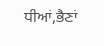ਧੀਆਂ,ਭੈਣਾਂ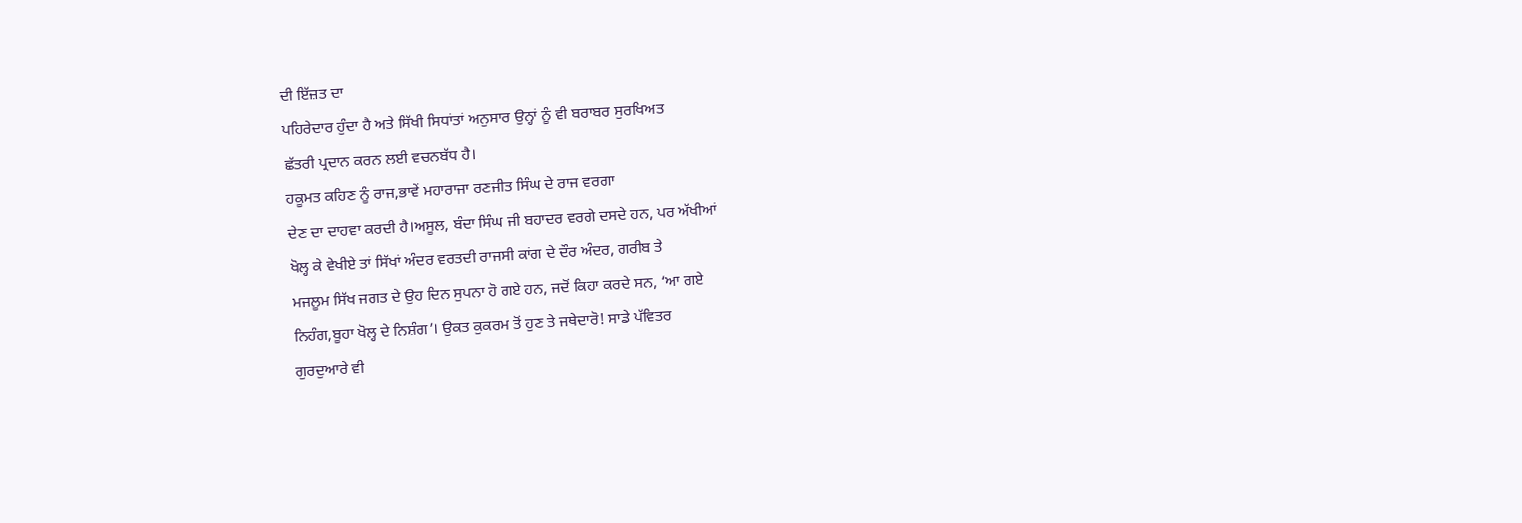ਦੀ ਇੱਜ਼ਤ ਦਾ
ਪਹਿਰੇਦਾਰ ਹੁੰਦਾ ਹੈ ਅਤੇ ਸਿੱਖੀ ਸਿਧਾਂਤਾਂ ਅਨੁਸਾਰ ਉਨ੍ਹਾਂ ਨੂੰ ਵੀ ਬਰਾਬਰ ਸੁਰਖਿਅਤ
ਛੱਤਰੀ ਪ੍ਰਦਾਨ ਕਰਨ ਲਈ ਵਚਨਬੱਧ ਹੈ।
ਹਕੂਮਤ ਕਹਿਣ ਨੂੰ ਰਾਜ,ਭਾਵੇਂ ਮਹਾਰਾਜਾ ਰਣਜੀਤ ਸਿੰਘ ਦੇ ਰਾਜ ਵਰਗਾ
ਦੇਣ ਦਾ ਦਾਹਵਾ ਕਰਦੀ ਹੈ।ਅਸੂਲ, ਬੰਦਾ ਸਿੰਘ ਜੀ ਬਹਾਦਰ ਵਰਗੇ ਦਸਦੇ ਹਨ, ਪਰ ਅੱਖੀਆਂ
ਖੋਲ੍ਹ ਕੇ ਵੇਖੀਏ ਤਾਂ ਸਿੱਖਾਂ ਅੰਦਰ ਵਰਤਦੀ ਰਾਜਸੀ ਕਾਂਗ ਦੇ ਦੌਰ ਅੰਦਰ, ਗਰੀਬ ਤੇ
ਮਜਲੂਮ ਸਿੱਖ ਜਗਤ ਦੇ ਉਹ ਦਿਨ ਸੁਪਨਾ ਹੋ ਗਏ ਹਨ, ਜਦੋਂ ਕਿਹਾ ਕਰਦੇ ਸਨ, ‘ਆ ਗਏ
ਨਿਹੰਗ,ਬੂਹਾ ਖੋਲ੍ਹ ਦੇ ਨਿਸ਼ੰਗ’। ਉਕਤ ਕੁਕਰਮ ਤੋਂ ਹੁਣ ਤੇ ਜਥੇਦਾਰੋ! ਸਾਡੇ ਪੱਵਿਤਰ
ਗੁਰਦੁਆਰੇ ਵੀ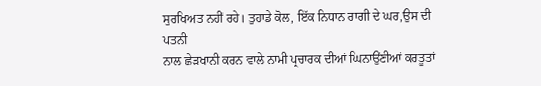ਸੁਰਖਿਅਤ ਨਹੀਂ ਰਹੇ। ਤੁਹਾਡੇ ਕੋਲ, ਇੱਕ ਨਿਧਾਨ ਰਾਗੀ ਦੇ ਘਰ,ਉਸ ਦੀ ਪਤਨੀ
ਨਾਲ ਛੇੜਖਾਨੀ ਕਰਨ ਵਾਲੇ ਨਾਮੀ ਪ੍ਰਚਾਰਕ ਦੀਆਂ ਘਿਨਾਉਂਣੀਆਂ ਕਰਤੂਤਾਂ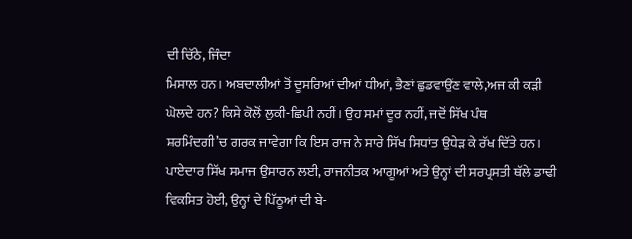ਦੀ ਚਿੱਠੇ, ਜਿੰਦਾ
ਮਿਸਾਲ ਹਨ। ਅਬਦਾਲੀਆਂ ਤੋਂ ਦੂਸਰਿਆਂ ਦੀਆਂ ਧੀਆਂ, ਭੈਣਾਂ ਛੁਡਵਾਉਂਣ ਵਾਲੇ,ਅਜ ਕੀ ਕੜੀ
ਘੋਲਦੇ ਹਨ? ਕਿਸੇ ਕੋਲੋਂ ਲੁਕੀ-ਛਿਪੀ ਨਹੀਂ। ਉਹ ਸਮਾਂ ਦੂਰ ਨਹੀਂ, ਜਦੋਂ ਸਿੱਖ ਪੰਥ
ਸ਼ਰਮਿੰਦਗੀ’ਚ ਗਰਕ ਜਾਵੇਗਾ ਕਿ ਇਸ ਰਾਜ ਨੇ ਸਾਰੇ ਸਿੱਖ ਸਿਧਾਂਤ ਉਧੇੜ ਕੇ ਰੱਖ ਦਿੱਤੇ ਹਨ।
ਪਾਏਦਾਰ ਸਿੱਖ ਸਮਾਜ ਉਸਾਰਨ ਲਈ, ਰਾਜਨੀਤਕ ਆਗੂਆਂ ਅਤੇ ਉਨ੍ਹਾਂ ਦੀ ਸਰਪ੍ਰਸਤੀ ਥੱਲੇ ਡਾਢੀ
ਵਿਕਸਿਤ ਹੋਈ, ਉਨ੍ਹਾਂ ਦੇ ਪਿੱਠੂਆਂ ਦੀ ਬੇ-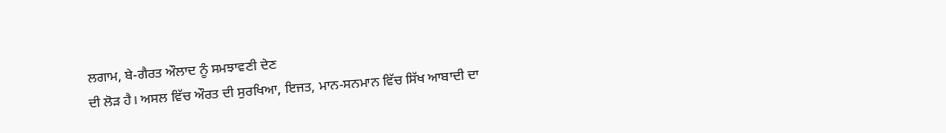ਲਗਾਮ, ਬੇ-ਗੈਰਤ ਔਲਾਦ ਨੂੰ ਸਮਝਾਵਣੀ ਦੇਣ
ਦੀ ਲੋੜ ਹੈ। ਅਸਲ ਵਿੱਚ ਔਰਤ ਦੀ ਸੁਰਖਿਆ, ਇਜਤ, ਮਾਨ-ਸਨਮਾਨ ਵਿੱਚ ਸਿੱਖ ਆਬਾਦੀ ਦਾ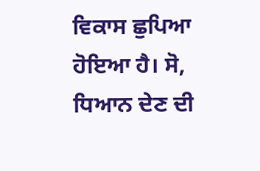ਵਿਕਾਸ ਛੁਪਿਆ ਹੋਇਆ ਹੈ। ਸੋ, ਧਿਆਨ ਦੇਣ ਦੀ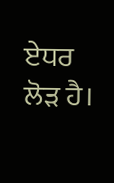ਏਧਰ ਲੋੜ ਹੈ।